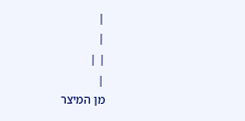|
|
| |
|
מן המיצר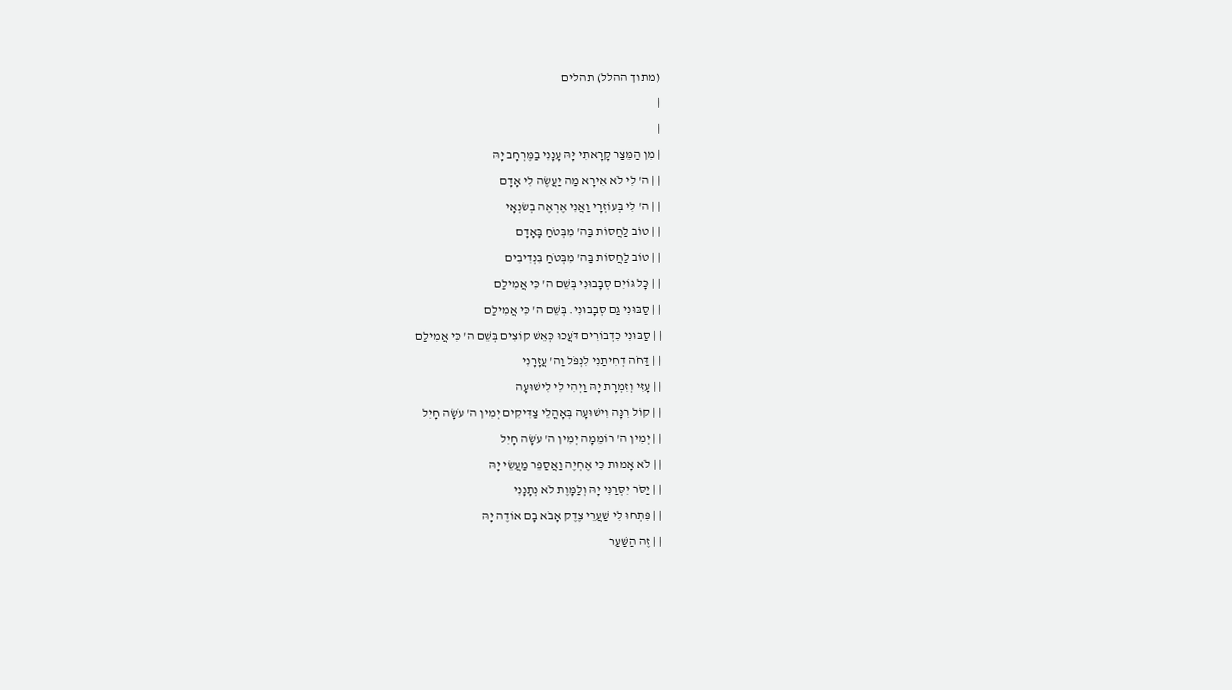(מתוך ההלל) תהלים
|
|
| מִן הַמֵּצַר קָרָאתִי יָּהּ עָנָנִי בַמֶּרְחָב יָהּ
| | ה' לִי לֹא אִירָא מַה יַעֲשֶׂה לִי אָדָם
| | ה' לִי בְּעוֹזְרָי וַאֲנִי אֶרְאֶה בְשׂנְאָי
| | טוֹב לַחֲסוֹת בַּה' מִבְּטֹחַ בָּאָדָם
| | טוֹב לַחֲסוֹת בַּה' מִבְּטֹחַ בִּנְדִיבִים
| | כָּל גּוֹיִם סְבָבוּנִי בְּשֵׁם ה' כִּי אֲמִילַם
| | סַבּוּנִי גַם סְבָבוּנִי. בְּשֵׁם ה' כִּי אֲמִילַם
| | סַבּוּנִי כִדְבוֹרִים דֹּעֲכוּ כְּאֵשׁ קוֹצִים בְּשֵׁם ה' כִּי אֲמִילַם
| | דַּחֹה דְחִיתַנִי לִנְפֹּל וַה' עֲזָרָנִי
| | עָזִּי וְזִמְרָת יָהּ וַיְהִי לִי לִישׁוּעָה
| | קוֹל רִנָּה וִישׁוּעָה בְּאָהֳלֵי צַדִּיקִים יְמִין ה' עֹשָׂה חָיִל
| | יְמִין ה' רוֹמֵמָה יְמִין ה' עֹשָׂה חָיִל
| | לֹא אָמוּת כִּי אֶחְיֶה וַאֲסַפֵּר מַעֲשֵׂי יָהּ
| | יַסֹּר יִסְּרַנִּי יָהּ וְלַמָּוֶת לֹא נְתָנָנִי
| | פִּתְחוּ לִי שַׁעֲרֵי צֶדֶק אָבֹא בָם אוֹדֶה יָהּ
| | זֶה הַשַּׁעַר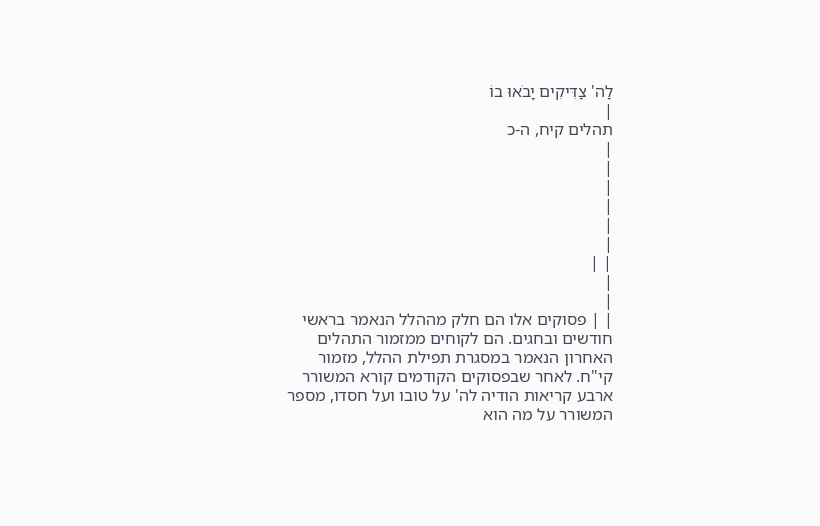לַה' צַדִּיקִים יָבֹאוּ בוֹ
|
תהלים קיח, ה-כ
|
|
|
|
|
|
| |
|
|
| | פסוקים אלו הם חלק מההלל הנאמר בראשי חודשים ובחגים. הם לקוחים ממזמור התהלים האחרון הנאמר במסגרת תפילת ההלל, מזמור קי"ח. לאחר שבפסוקים הקודמים קורא המשורר ארבע קריאות הודיה לה' על טובו ועל חסדו, מספר המשורר על מה הוא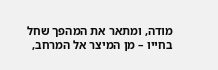מודה, ומתאר את המהפך שחל בחייו – מן המיצר אל המרחב,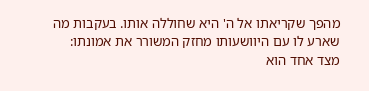מהפך שקריאתו אל ה' היא שחוללה אותו. בעקבות מה שארע לו עם היוושעותו מחזק המשורר את אמונתו: מצד אחד הוא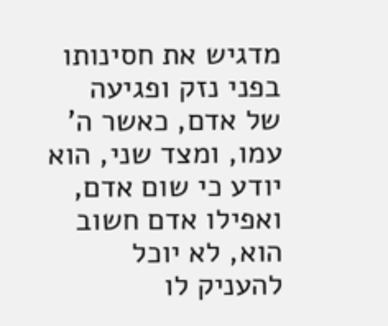מדגיש את חסינותו בפני נזק ופגיעה של אדם, כאשר ה' עמו, ומצד שני, הוא יודע כי שום אדם, ואפילו אדם חשוב הוא, לא יוכל להעניק לו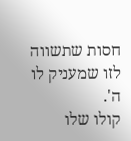חסות שתשווה לזו שמעניק לו ה'.
קולו שלו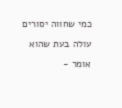כמי שחווה יסורים עולה בעת שהוא אומר -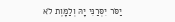יַסֹּר יִסְּרַנִּי יָהּ וְלַמָּוֶת לֹא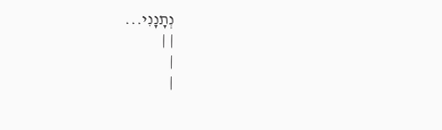נְתָנָנִי...
| |
|
|